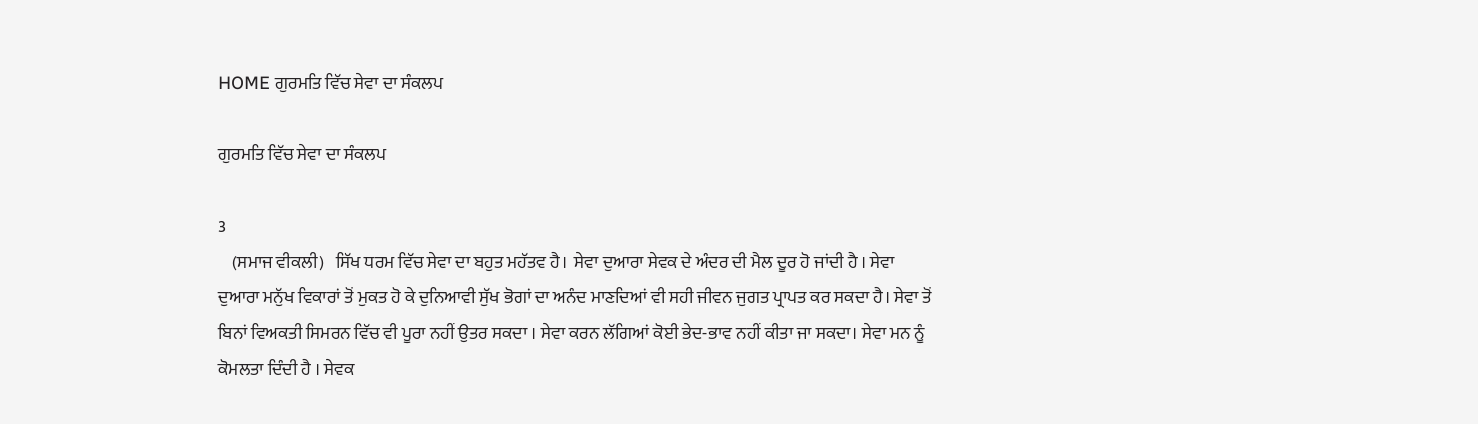HOME ਗੁਰਮਤਿ ਵਿੱਚ ਸੇਵਾ ਦਾ ਸੰਕਲਪ

ਗੁਰਮਤਿ ਵਿੱਚ ਸੇਵਾ ਦਾ ਸੰਕਲਪ

3
    (ਸਮਾਜ ਵੀਕਲੀ)   ਸਿੱਖ ਧਰਮ ਵਿੱਚ ਸੇਵਾ ਦਾ ਬਹੁਤ ਮਹੱਤਵ ਹੈ।  ਸੇਵਾ ਦੁਆਰਾ ਸੇਵਕ ਦੇ ਅੰਦਰ ਦੀ ਮੈਲ ਦੂਰ ਹੋ ਜਾਂਦੀ ਹੈ । ਸੇਵਾ ਦੁਆਰਾ ਮਨੁੱਖ ਵਿਕਾਰਾਂ ਤੋਂ ਮੁਕਤ ਹੋ ਕੇ ਦੁਨਿਆਵੀ ਸੁੱਖ ਭੋਗਾਂ ਦਾ ਅਨੰਦ ਮਾਣਦਿਆਂ ਵੀ ਸਹੀ ਜੀਵਨ ਜੁਗਤ ਪ੍ਰਾਪਤ ਕਰ ਸਕਦਾ ਹੈ। ਸੇਵਾ ਤੋਂ ਬਿਨਾਂ ਵਿਅਕਤੀ ਸਿਮਰਨ ਵਿੱਚ ਵੀ ਪੂਰਾ ਨਹੀਂ ਉਤਰ ਸਕਦਾ । ਸੇਵਾ ਕਰਨ ਲੱਗਿਆਂ ਕੋਈ ਭੇਦ-ਭਾਵ ਨਹੀਂ ਕੀਤਾ ਜਾ ਸਕਦਾ। ਸੇਵਾ ਮਨ ਨੂੰ ਕੋਮਲਤਾ ਦਿੰਦੀ ਹੈ । ਸੇਵਕ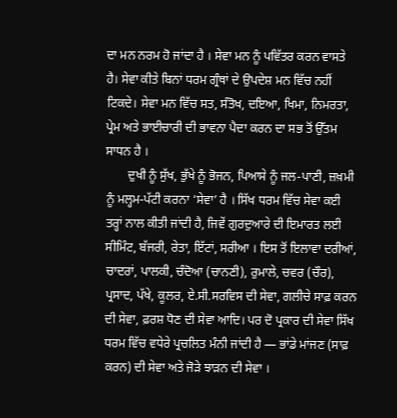ਦਾ ਮਨ ਨਰਮ ਹੋ ਜਾਂਦਾ ਹੈ । ਸੇਵਾ ਮਨ ਨੂੰ ਪਵਿੱਤਰ ਕਰਨ ਵਾਸਤੇ ਹੈ। ਸੇਵਾ ਕੀਤੇ ਬਿਨਾਂ ਧਰਮ ਗ੍ਰੰਥਾਂ ਦੇ ਉਪਦੇਸ਼ ਮਨ ਵਿੱਚ ਨਹੀਂ ਟਿਕਦੇ। ਸੇਵਾ ਮਨ ਵਿੱਚ ਸਤ, ਸੰਤੋਖ, ਦਇਆ, ਖਿਮਾ, ਨਿਮਰਤਾ, ਪ੍ਰੇਮ ਅਤੇ ਭਾਈਚਾਰੀ ਦੀ ਭਾਵਨਾ ਪੈਦਾ ਕਰਨ ਦਾ ਸਭ ਤੋਂ ਉੱਤਮ ਸਾਧਨ ਹੈ ।
       ਦੁਖੀ ਨੂੰ ਸੁੱਖ, ਭੁੱਖੇ ਨੂੰ ਭੋਜਨ, ਪਿਆਸੇ ਨੂੰ ਜਲ-ਪਾਣੀ, ਜ਼ਖ਼ਮੀ ਨੂੰ ਮਲ੍ਹਮ-ਪੱਟੀ ਕਰਨਾ ‘ਸੇਵਾ’ ਹੈ । ਸਿੱਖ ਧਰਮ ਵਿੱਚ ਸੇਵਾ ਕਈ ਤਰ੍ਹਾਂ ਨਾਲ ਕੀਤੀ ਜਾਂਦੀ ਹੈ, ਜਿਵੇਂ ਗੁਰਦੁਆਰੇ ਦੀ ਇਮਾਰਤ ਲਈ ਸੀਮਿੰਟ, ਬੱਜਰੀ, ਰੇਤਾ, ਇੱਟਾਂ, ਸਰੀਆ । ਇਸ ਤੋਂ ਇਲਾਵਾ ਦਰੀਆਂ, ਚਾਦਰਾਂ, ਪਾਲਕੀ, ਚੰਦੋਆ (ਚਾਨਣੀ), ਰੁਮਾਲੇ, ਚਵਰ (ਚੌਰ), ਪ੍ਰਸਾਦ, ਪੱਖੇ, ਕੂਲਰ, ਏ.ਸੀ.ਸਰਵਿਸ ਦੀ ਸੇਵਾ, ਗਲੀਚੇ ਸਾਫ਼ ਕਰਨ ਦੀ ਸੇਵਾ, ਫ਼ਰਸ਼ ਧੋਣ ਦੀ ਸੇਵਾ ਆਦਿ। ਪਰ ਦੋ ਪ੍ਰਕਾਰ ਦੀ ਸੇਵਾ ਸਿੱਖ ਧਰਮ ਵਿੱਚ ਵਧੇਰੇ ਪ੍ਰਚਲਿਤ ਮੰਨੀ ਜਾਂਦੀ ਹੈ — ਭਾਂਡੇ ਮਾਂਜਣ (ਸਾਫ਼ ਕਰਨ) ਦੀ ਸੇਵਾ ਅਤੇ ਜੋੜੇ ਝਾੜਨ ਦੀ ਸੇਵਾ ।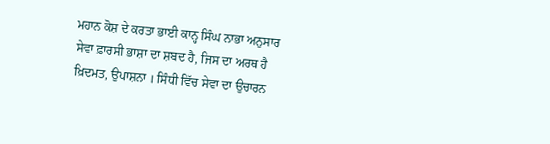ਮਹਾਨ ਕੋਸ਼ ਦੇ ਕਰਤਾ ਭਾਈ ਕਾਨ੍ਹ ਸਿੰਘ ਨਾਭਾ ਅਨੁਸਾਰ ਸੇਵਾ ਫ਼ਾਰਸੀ ਭਾਸ਼ਾ ਦਾ ਸ਼ਬਦ ਹੈ, ਜਿਸ ਦਾ ਅਰਥ ਹੈ ਖ਼ਿਦਮਤ, ਉਪਾਸ਼ਨਾ । ਸਿੰਧੀ ਵਿੱਚ ਸੇਵਾ ਦਾ ਉਚਾਰਨ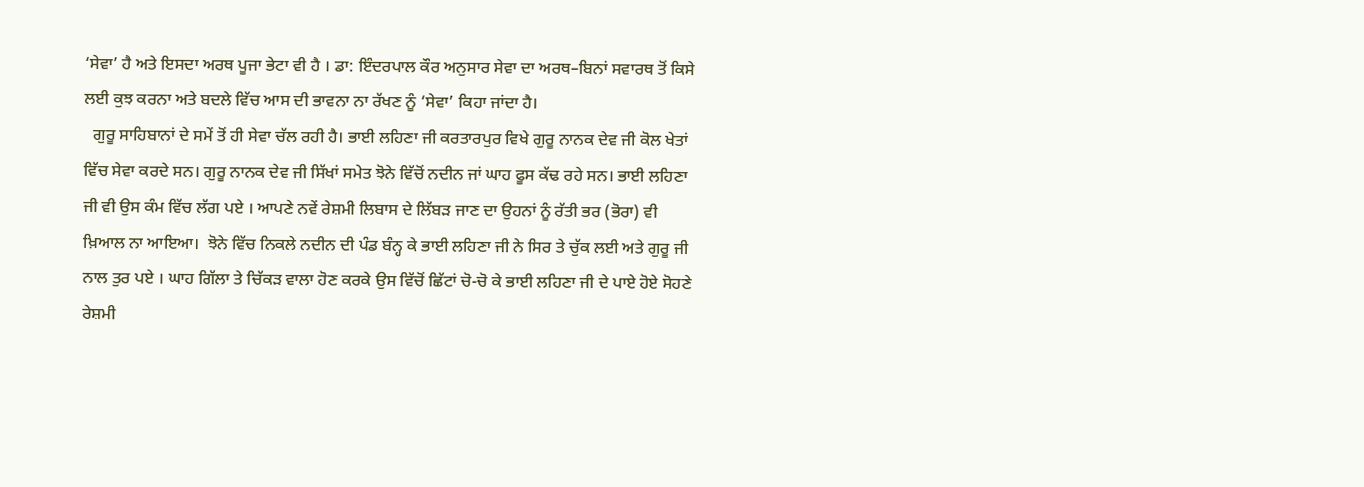‘ਸੇਵਾ’ ਹੈ ਅਤੇ ਇਸਦਾ ਅਰਥ ਪੂਜਾ ਭੇਟਾ ਵੀ ਹੈ । ਡਾ: ਇੰਦਰਪਾਲ ਕੌਰ ਅਨੁਸਾਰ ਸੇਵਾ ਦਾ ਅਰਥ–ਬਿਨਾਂ ਸਵਾਰਥ ਤੋਂ ਕਿਸੇ ਲਈ ਕੁਝ ਕਰਨਾ ਅਤੇ ਬਦਲੇ ਵਿੱਚ ਆਸ ਦੀ ਭਾਵਨਾ ਨਾ ਰੱਖਣ ਨੂੰ ‘ਸੇਵਾ’ ਕਿਹਾ ਜਾਂਦਾ ਹੈ।
  ਗੁਰੂ ਸਾਹਿਬਾਨਾਂ ਦੇ ਸਮੇਂ ਤੋਂ ਹੀ ਸੇਵਾ ਚੱਲ ਰਹੀ ਹੈ। ਭਾਈ ਲਹਿਣਾ ਜੀ ਕਰਤਾਰਪੁਰ ਵਿਖੇ ਗੁਰੂ ਨਾਨਕ ਦੇਵ ਜੀ ਕੋਲ ਖੇਤਾਂ ਵਿੱਚ ਸੇਵਾ ਕਰਦੇ ਸਨ। ਗੁਰੂ ਨਾਨਕ ਦੇਵ ਜੀ ਸਿੱਖਾਂ ਸਮੇਤ ਝੋਨੇ ਵਿੱਚੋਂ ਨਦੀਨ ਜਾਂ ਘਾਹ ਫੂਸ ਕੱਢ ਰਹੇ ਸਨ। ਭਾਈ ਲਹਿਣਾ ਜੀ ਵੀ ਉਸ ਕੰਮ ਵਿੱਚ ਲੱਗ ਪਏ । ਆਪਣੇ ਨਵੇਂ ਰੇਸ਼ਮੀ ਲਿਬਾਸ ਦੇ ਲਿੱਬੜ ਜਾਣ ਦਾ ਉਹਨਾਂ ਨੂੰ ਰੱਤੀ ਭਰ (ਭੋਰਾ) ਵੀ ਖ਼ਿਆਲ ਨਾ ਆਇਆ।  ਝੋਨੇ ਵਿੱਚ ਨਿਕਲੇ ਨਦੀਨ ਦੀ ਪੰਡ ਬੰਨ੍ਹ ਕੇ ਭਾਈ ਲਹਿਣਾ ਜੀ ਨੇ ਸਿਰ ਤੇ ਚੁੱਕ ਲਈ ਅਤੇ ਗੁਰੂ ਜੀ ਨਾਲ ਤੁਰ ਪਏ । ਘਾਹ ਗਿੱਲਾ ਤੇ ਚਿੱਕੜ ਵਾਲਾ ਹੋਣ ਕਰਕੇ ਉਸ ਵਿੱਚੋਂ ਛਿੱਟਾਂ ਚੋ-ਚੋ ਕੇ ਭਾਈ ਲਹਿਣਾ ਜੀ ਦੇ ਪਾਏ ਹੋਏ ਸੋਹਣੇ ਰੇਸ਼ਮੀ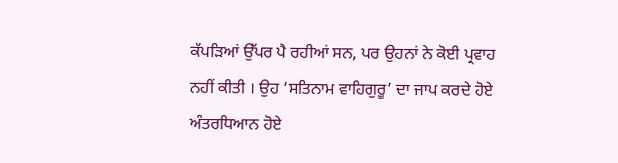ਕੱਪੜਿਆਂ ਉੱਪਰ ਪੈ ਰਹੀਆਂ ਸਨ, ਪਰ ਉਹਨਾਂ ਨੇ ਕੋਈ ਪ੍ਰਵਾਹ ਨਹੀਂ ਕੀਤੀ । ਉਹ ‘ਸਤਿਨਾਮ ਵਾਹਿਗੁਰੂ’ ਦਾ ਜਾਪ ਕਰਦੇ ਹੋਏ ਅੰਤਰਧਿਆਨ ਹੋਏ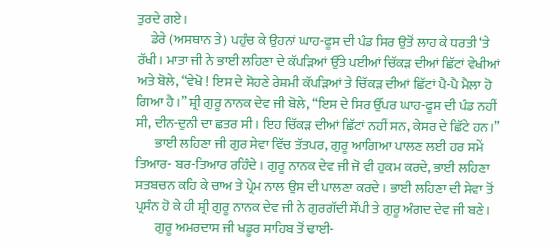ਤੁਰਦੇ ਗਏ।
     ਡੇਰੇ (ਅਸਥਾਨ ਤੇ) ਪਹੁੰਚ ਕੇ ਉਹਨਾਂ ਘਾਹ-ਫੂਸ ਦੀ ਪੰਡ ਸਿਰ ਉਤੋਂ ਲਾਹ ਕੇ ਧਰਤੀ ‘ਤੇ ਰੱਖੀ। ਮਾਤਾ ਜੀ ਨੇ ਭਾਈ ਲਹਿਣਾ ਦੇ ਕੱਪੜਿਆਂ ਉੱਤੇ ਪਈਆਂ ਚਿੱਕੜ ਦੀਆਂ ਛਿੱਟਾਂ ਵੇਖੀਆਂ ਅਤੇ ਬੋਲੇ, “ਵੇਖੋ ! ਇਸ ਦੇ ਸੋਹਣੇ ਰੇਸ਼ਮੀ ਕੱਪੜਿਆਂ ਤੇ ਚਿੱਕੜ ਦੀਆਂ ਛਿੱਟਾਂ ਪੈ-ਪੈ ਮੈਲਾ ਹੋ ਗਿਆ ਹੈ ।” ਸ਼੍ਰੀ ਗੁਰੂ ਨਾਨਕ ਦੇਵ ਜੀ ਬੋਲੇ, “ਇਸ ਦੇ ਸਿਰ ਉੱਪਰ ਘਾਹ-ਫੂਸ ਦੀ ਪੰਡ ਨਹੀਂ ਸੀ, ਦੀਨ-ਦੁਨੀ ਦਾ ਛਤਰ ਸੀ। ਇਹ ਚਿੱਕੜ ਦੀਆਂ ਛਿੱਟਾਂ ਨਹੀਂ ਸਨ, ਕੇਸਰ ਦੇ ਛਿੱਟੇ ਹਨ।”
       ਭਾਈ ਲਹਿਣਾ ਜੀ ਗੁਰ ਸੇਵਾ ਵਿੱਚ ਤੱਤਪਰ, ਗੁਰੂ ਆਗਿਆ ਪਾਲਣ ਲਈ ਹਰ ਸਮੇਂ ਤਿਆਰ- ਬਰ-ਤਿਆਰ ਰਹਿੰਦੇ । ਗੁਰੂ ਨਾਨਕ ਦੇਵ ਜੀ ਜੋ ਵੀ ਹੁਕਮ ਕਰਦੇ, ਭਾਈ ਲਹਿਣਾ ਸਤਬਚਨ ਕਹਿ ਕੇ ਚਾਅ ਤੇ ਪ੍ਰੇਮ ਨਾਲ ਉਸ ਦੀ ਪਾਲਣਾ ਕਰਦੇ । ਭਾਈ ਲਹਿਣਾ ਦੀ ਸੇਵਾ ਤੋਂ ਪ੍ਰਸੰਨ ਹੋ ਕੇ ਹੀ ਸ਼੍ਰੀ ਗੁਰੂ ਨਾਨਕ ਦੇਵ ਜੀ ਨੇ ਗੁਰਗੱਦੀ ਸੌਂਪੀ ਤੇ ਗੁਰੂ ਅੰਗਦ ਦੇਵ ਜੀ ਬਣੇ।
       ਗੁਰੂ ਅਮਰਦਾਸ ਜੀ ਖਡੂਰ ਸਾਹਿਬ ਤੋਂ ਢਾਈ-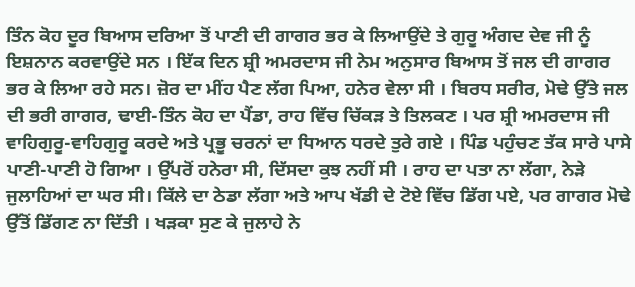ਤਿੰਨ ਕੋਹ ਦੂਰ ਬਿਆਸ ਦਰਿਆ ਤੋਂ ਪਾਣੀ ਦੀ ਗਾਗਰ ਭਰ ਕੇ ਲਿਆਉਂਦੇ ਤੇ ਗੁਰੂ ਅੰਗਦ ਦੇਵ ਜੀ ਨੂੰ ਇਸ਼ਨਾਨ ਕਰਵਾਉਂਦੇ ਸਨ । ਇੱਕ ਦਿਨ ਸ਼੍ਰੀ ਅਮਰਦਾਸ ਜੀ ਨੇਮ ਅਨੁਸਾਰ ਬਿਆਸ ਤੋਂ ਜਲ ਦੀ ਗਾਗਰ ਭਰ ਕੇ ਲਿਆ ਰਹੇ ਸਨ। ਜ਼ੋਰ ਦਾ ਮੀਂਹ ਪੈਣ ਲੱਗ ਪਿਆ, ਹਨੇਰ ਵੇਲਾ ਸੀ । ਬਿਰਧ ਸਰੀਰ, ਮੋਢੇ ਉੱਤੇ ਜਲ ਦੀ ਭਰੀ ਗਾਗਰ, ਢਾਈ-ਤਿੰਨ ਕੋਹ ਦਾ ਪੈਂਡਾ, ਰਾਹ ਵਿੱਚ ਚਿੱਕੜ ਤੇ ਤਿਲਕਣ । ਪਰ ਸ਼੍ਰੀ ਅਮਰਦਾਸ ਜੀ ਵਾਹਿਗੁਰੂ-ਵਾਹਿਗੁਰੂ ਕਰਦੇ ਅਤੇ ਪ੍ਰਭੂ ਚਰਨਾਂ ਦਾ ਧਿਆਨ ਧਰਦੇ ਤੁਰੇ ਗਏ । ਪਿੰਡ ਪਹੁੰਚਣ ਤੱਕ ਸਾਰੇ ਪਾਸੇ ਪਾਣੀ-ਪਾਣੀ ਹੋ ਗਿਆ । ਉੱਪਰੋਂ ਹਨੇਰਾ ਸੀ, ਦਿੱਸਦਾ ਕੁਝ ਨਹੀਂ ਸੀ । ਰਾਹ ਦਾ ਪਤਾ ਨਾ ਲੱਗਾ, ਨੇੜੇ ਜੁਲਾਹਿਆਂ ਦਾ ਘਰ ਸੀ। ਕਿੱਲੇ ਦਾ ਠੇਡਾ ਲੱਗਾ ਅਤੇ ਆਪ ਖੱਡੀ ਦੇ ਟੋਏ ਵਿੱਚ ਡਿੱਗ ਪਏ, ਪਰ ਗਾਗਰ ਮੋਢੇ ਉੱਤੋਂ ਡਿੱਗਣ ਨਾ ਦਿੱਤੀ । ਖੜਕਾ ਸੁਣ ਕੇ ਜੁਲਾਹੇ ਨੇ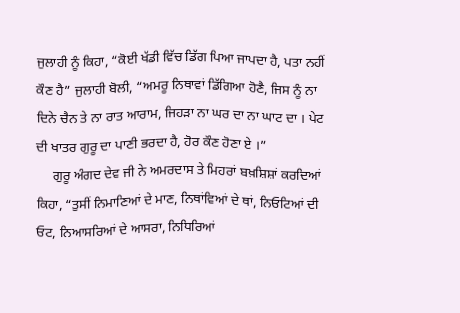ਜੁਲਾਹੀ ਨੂੰ ਕਿਹਾ, “ਕੋਈ ਖੱਡੀ ਵਿੱਚ ਡਿੱਗ ਪਿਆ ਜਾਪਦਾ ਹੈ, ਪਤਾ ਨਹੀਂ ਕੌਣ ਹੈ” ਜੁਲਾਹੀ ਬੋਲੀ, “ਅਮਰੂ ਨਿਥਾਵਾਂ ਡਿੱਗਿਆ ਹੋਣੈ, ਜਿਸ ਨੂੰ ਨਾ ਦਿਨੇ ਚੈਨ ਤੇ ਨਾ ਰਾਤ ਆਰਾਮ, ਜਿਹੜਾ ਨਾ ਘਰ ਦਾ ਨਾ ਘਾਟ ਦਾ । ਪੇਟ ਦੀ ਖਾਤਰ ਗੁਰੂ ਦਾ ਪਾਣੀ ਭਰਦਾ ਹੈ, ਹੋਰ ਕੌਣ ਹੋਣਾ ਏ ।”
     ਗੁਰੂ ਅੰਗਦ ਦੇਵ ਜੀ ਨੇ ਅਮਰਦਾਸ ਤੇ ਮਿਹਰਾਂ ਬਖ਼ਸ਼ਿਸ਼ਾਂ ਕਰਦਿਆਂ ਕਿਹਾ, “ਤੁਸੀਂ ਨਿਮਾਣਿਆਂ ਦੇ ਮਾਣ, ਨਿਥਾਂਵਿਆਂ ਦੇ ਥਾਂ, ਨਿਓਟਿਆਂ ਦੀ ਓਟ, ਨਿਆਸਰਿਆਂ ਦੇ ਆਸਰਾ, ਨਿਧਿਰਿਆਂ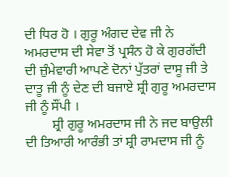ਦੀ ਧਿਰ ਹੋ । ਗੁਰੂ ਅੰਗਦ ਦੇਵ ਜੀ ਨੇ ਅਮਰਦਾਸ ਦੀ ਸੇਵਾ ਤੋਂ ਪ੍ਰਸੰਨ ਹੋ ਕੇ ਗੁਰਗੱਦੀ ਦੀ ਜ਼ੁੰਮੇਵਾਰੀ ਆਪਣੇ ਦੋਨਾਂ ਪੁੱਤਰਾਂ ਦਾਸੂ ਜੀ ਤੇ ਦਾਤੂ ਜੀ ਨੂੰ ਦੇਣ ਦੀ ਬਜਾਏ ਸ਼੍ਰੀ ਗੁਰੂ ਅਮਰਦਾਸ ਜੀ ਨੂੰ ਸੌਂਪੀ ।
        ਸ਼੍ਰੀ ਗੁਰੂ ਅਮਰਦਾਸ ਜੀ ਨੇ ਜਦ ਬਾਉਲੀ ਦੀ ਤਿਆਰੀ ਆਰੰਭੀ ਤਾਂ ਸ਼੍ਰੀ ਰਾਮਦਾਸ ਜੀ ਨੂੰ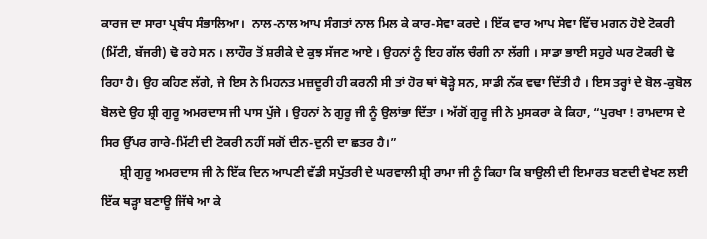ਕਾਰਜ ਦਾ ਸਾਰਾ ਪ੍ਰਬੰਧ ਸੰਭਾਲਿਆ।  ਨਾਲ-ਨਾਲ ਆਪ ਸੰਗਤਾਂ ਨਾਲ ਮਿਲ ਕੇ ਕਾਰ-ਸੇਵਾ ਕਰਦੇ । ਇੱਕ ਵਾਰ ਆਪ ਸੇਵਾ ਵਿੱਚ ਮਗਨ ਹੋਏ ਟੋਕਰੀ (ਮਿੱਟੀ, ਬੱਜਰੀ) ਢੋ ਰਹੇ ਸਨ । ਲਾਹੌਰ ਤੋਂ ਸ਼ਰੀਕੇ ਦੇ ਕੁਝ ਸੱਜਣ ਆਏ । ਉਹਨਾਂ ਨੂੰ ਇਹ ਗੱਲ ਚੰਗੀ ਨਾ ਲੱਗੀ । ਸਾਡਾ ਭਾਈ ਸਹੁਰੇ ਘਰ ਟੋਕਰੀ ਢੋ ਰਿਹਾ ਹੈ। ਉਹ ਕਹਿਣ ਲੱਗੇ, ਜੇ ਇਸ ਨੇ ਮਿਹਨਤ ਮਜ਼ਦੂਰੀ ਹੀ ਕਰਨੀ ਸੀ ਤਾਂ ਹੋਰ ਥਾਂ ਥੋੜ੍ਹੇ ਸਨ, ਸਾਡੀ ਨੱਕ ਵਢਾ ਦਿੱਤੀ ਹੈ । ਇਸ ਤਰ੍ਹਾਂ ਦੇ ਬੋਲ-ਕੁਬੋਲ ਬੋਲਦੇ ਉਹ ਸ਼੍ਰੀ ਗੁਰੂ ਅਮਰਦਾਸ ਜੀ ਪਾਸ ਪੁੱਜੇ । ਉਹਨਾਂ ਨੇ ਗੁਰੂ ਜੀ ਨੂੰ ਉਲਾਂਭਾ ਦਿੱਤਾ । ਅੱਗੋਂ ਗੁਰੂ ਜੀ ਨੇ ਮੁਸਕਰਾ ਕੇ ਕਿਹਾ, “ਪੁਰਖਾ ! ਰਾਮਦਾਸ ਦੇ ਸਿਰ ਉੱਪਰ ਗਾਰੇ-ਮਿੱਟੀ ਦੀ ਟੋਕਰੀ ਨਹੀਂ ਸਗੋਂ ਦੀਨ-ਦੁਨੀ ਦਾ ਛਤਰ ਹੈ।”
      ਸ਼੍ਰੀ ਗੁਰੂ ਅਮਰਦਾਸ ਜੀ ਨੇ ਇੱਕ ਦਿਨ ਆਪਣੀ ਵੱਡੀ ਸਪੁੱਤਰੀ ਦੇ ਘਰਵਾਲੀ ਸ਼੍ਰੀ ਰਾਮਾ ਜੀ ਨੂੰ ਕਿਹਾ ਕਿ ਬਾਉਲੀ ਦੀ ਇਮਾਰਤ ਬਣਦੀ ਵੇਖਣ ਲਈ ਇੱਕ ਥੜ੍ਹਾ ਬਣਾਊ ਜਿੱਥੇ ਆ ਕੇ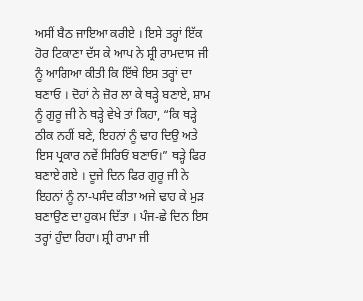ਅਸੀਂ ਬੈਠ ਜਾਇਆ ਕਰੀਏ । ਇਸੇ ਤਰ੍ਹਾਂ ਇੱਕ ਹੋਰ ਟਿਕਾਣਾ ਦੱਸ ਕੇ ਆਪ ਨੇ ਸ਼੍ਰੀ ਰਾਮਦਾਸ ਜੀ ਨੂੰ ਆਗਿਆ ਕੀਤੀ ਕਿ ਇੱਥੇ ਇਸ ਤਰ੍ਹਾਂ ਦਾ ਬਣਾਓ । ਦੋਹਾਂ ਨੇ ਜ਼ੋਰ ਲਾ ਕੇ ਥੜ੍ਹੇ ਬਣਾਏ, ਸ਼ਾਮ ਨੂੰ ਗੁਰੂ ਜੀ ਨੇ ਥੜ੍ਹੇ ਵੇਖੇ ਤਾਂ ਕਿਹਾ, “ਕਿ ਥੜ੍ਹੇ ਠੀਕ ਨਹੀਂ ਬਣੇ, ਇਹਨਾਂ ਨੂੰ ਢਾਹ ਦਿਉ ਅਤੇ ਇਸ ਪ੍ਰਕਾਰ ਨਵੇਂ ਸਿਰਿਓਂ ਬਣਾਓ।” ਥੜ੍ਹੇ ਫਿਰ ਬਣਾਏ ਗਏ । ਦੂਜੇ ਦਿਨ ਫਿਰ ਗੁਰੂ ਜੀ ਨੇ ਇਹਨਾਂ ਨੂੰ ਨਾ-ਪਸੰਦ ਕੀਤਾ ਅਜੇ ਢਾਹ ਕੇ ਮੁੜ ਬਣਾਉਣ ਦਾ ਹੁਕਮ ਦਿੱਤਾ । ਪੰਜ-ਛੇ ਦਿਨ ਇਸ ਤਰ੍ਹਾਂ ਹੁੰਦਾ ਰਿਹਾ। ਸ਼੍ਰੀ ਰਾਮਾ ਜੀ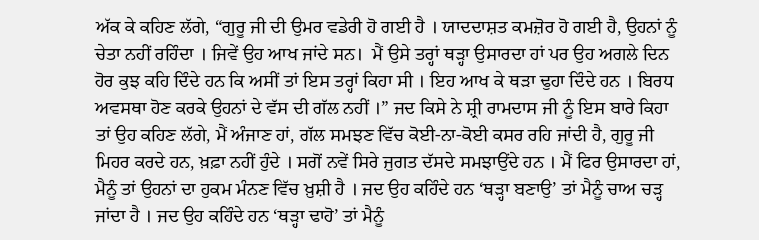ਅੱਕ ਕੇ ਕਹਿਣ ਲੱਗੇ, “ਗੁਰੂ ਜੀ ਦੀ ਉਮਰ ਵਡੇਰੀ ਹੋ ਗਈ ਹੈ । ਯਾਦਦਾਸ਼ਤ ਕਮਜ਼ੋਰ ਹੋ ਗਈ ਹੈ, ਉਹਨਾਂ ਨੂੰ ਚੇਤਾ ਨਹੀਂ ਰਹਿੰਦਾ । ਜਿਵੇਂ ਉਹ ਆਖ ਜਾਂਦੇ ਸਨ।  ਮੈਂ ਉਸੇ ਤਰ੍ਹਾਂ ਥੜ੍ਹਾ ਉਸਾਰਦਾ ਹਾਂ ਪਰ ਉਹ ਅਗਲੇ ਦਿਨ ਹੋਰ ਕੁਝ ਕਹਿ ਦਿੰਦੇ ਹਨ ਕਿ ਅਸੀਂ ਤਾਂ ਇਸ ਤਰ੍ਹਾਂ ਕਿਹਾ ਸੀ । ਇਹ ਆਖ ਕੇ ਥੜਾ ਢੁਹਾ ਦਿੰਦੇ ਹਨ । ਬਿਰਧ ਅਵਸਥਾ ਹੋਣ ਕਰਕੇ ਉਹਨਾਂ ਦੇ ਵੱਸ ਦੀ ਗੱਲ ਨਹੀਂ ।” ਜਦ ਕਿਸੇ ਨੇ ਸ਼੍ਰੀ ਰਾਮਦਾਸ ਜੀ ਨੂੰ ਇਸ ਬਾਰੇ ਕਿਹਾ ਤਾਂ ਉਹ ਕਹਿਣ ਲੱਗੇ, ਮੈਂ ਅੰਜਾਣ ਹਾਂ, ਗੱਲ ਸਮਝਣ ਵਿੱਚ ਕੋਈ-ਨਾ-ਕੋਈ ਕਸਰ ਰਹਿ ਜਾਂਦੀ ਹੈ, ਗੁਰੂ ਜੀ ਮਿਹਰ ਕਰਦੇ ਹਨ, ਖ਼ਫ਼ਾ ਨਹੀਂ ਹੁੰਦੇ । ਸਗੋਂ ਨਵੇਂ ਸਿਰੇ ਜੁਗਤ ਦੱਸਦੇ ਸਮਝਾਉਂਦੇ ਹਨ । ਮੈਂ ਫਿਰ ਉਸਾਰਦਾ ਹਾਂ, ਮੈਨੂੰ ਤਾਂ ਉਹਨਾਂ ਦਾ ਹੁਕਮ ਮੰਨਣ ਵਿੱਚ ਖ਼ੁਸ਼ੀ ਹੈ । ਜਦ ਉਹ ਕਹਿੰਦੇ ਹਨ ‘ਥੜ੍ਹਾ ਬਣਾਉ’ ਤਾਂ ਮੈਨੂੰ ਚਾਅ ਚੜ੍ਹ ਜਾਂਦਾ ਹੈ । ਜਦ ਉਹ ਕਹਿੰਦੇ ਹਨ ‘ਥੜ੍ਹਾ ਢਾਹੋ’ ਤਾਂ ਮੈਨੂੰ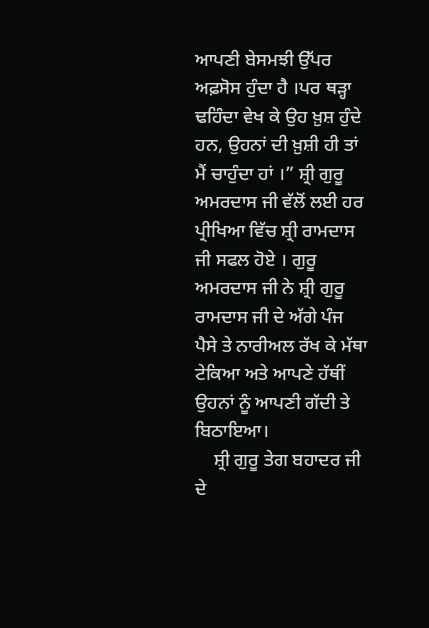ਆਪਣੀ ਬੇਸਮਝੀ ਉੱਪਰ ਅਫ਼ਸੋਸ ਹੁੰਦਾ ਹੈ ।ਪਰ ਥੜ੍ਹਾ ਢਹਿੰਦਾ ਵੇਖ ਕੇ ਉਹ ਖ਼ੁਸ਼ ਹੁੰਦੇ ਹਨ, ਉਹਨਾਂ ਦੀ ਖ਼ੁਸ਼ੀ ਹੀ ਤਾਂ ਮੈਂ ਚਾਹੁੰਦਾ ਹਾਂ ।” ਸ਼੍ਰੀ ਗੁਰੂ ਅਮਰਦਾਸ ਜੀ ਵੱਲੋਂ ਲਈ ਹਰ ਪ੍ਰੀਖਿਆ ਵਿੱਚ ਸ਼੍ਰੀ ਰਾਮਦਾਸ ਜੀ ਸਫਲ ਹੋਏ । ਗੁਰੂ ਅਮਰਦਾਸ ਜੀ ਨੇ ਸ਼੍ਰੀ ਗੁਰੂ ਰਾਮਦਾਸ ਜੀ ਦੇ ਅੱਗੇ ਪੰਜ ਪੈਸੇ ਤੇ ਨਾਰੀਅਲ ਰੱਖ ਕੇ ਮੱਥਾ ਟੇਕਿਆ ਅਤੇ ਆਪਣੇ ਹੱਥੀਂ ਉਹਨਾਂ ਨੂੰ ਆਪਣੀ ਗੱਦੀ ਤੇ ਬਿਠਾਇਆ।
    ਸ਼੍ਰੀ ਗੁਰੂ ਤੇਗ ਬਹਾਦਰ ਜੀ ਦੇ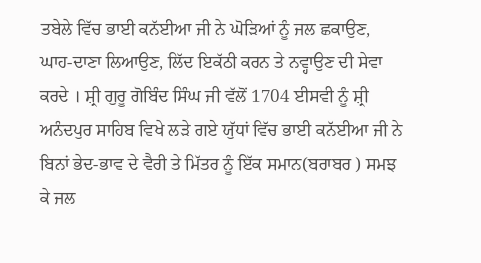ਤਬੇਲੇ ਵਿੱਚ ਭਾਈ ਕਨੱਈਆ ਜੀ ਨੇ ਘੋੜਿਆਂ ਨੂੰ ਜਲ ਛਕਾਉਣ, ਘਾਹ-ਦਾਣਾ ਲਿਆਉਣ, ਲਿੱਦ ਇਕੱਠੀ ਕਰਨ ਤੇ ਨਵ੍ਹਾਉਣ ਦੀ ਸੇਵਾ ਕਰਦੇ । ਸ਼੍ਰੀ ਗੁਰੂ ਗੋਬਿੰਦ ਸਿੰਘ ਜੀ ਵੱਲੋਂ 1704 ਈਸਵੀ ਨੂੰ ਸ਼੍ਰੀ ਅਨੰਦਪੁਰ ਸਾਹਿਬ ਵਿਖੇ ਲੜੇ ਗਏ ਯੁੱਧਾਂ ਵਿੱਚ ਭਾਈ ਕਨੱਈਆ ਜੀ ਨੇ ਬਿਨਾਂ ਭੇਦ-ਭਾਵ ਦੇ ਵੈਰੀ ਤੇ ਮਿੱਤਰ ਨੂੰ ਇੱਕ ਸਮਾਨ(ਬਰਾਬਰ ) ਸਮਝ ਕੇ ਜਲ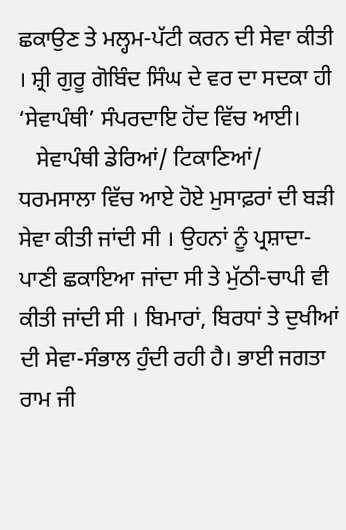ਛਕਾਉਣ ਤੇ ਮਲ੍ਹਮ-ਪੱਟੀ ਕਰਨ ਦੀ ਸੇਵਾ ਕੀਤੀ । ਸ਼੍ਰੀ ਗੁਰੂ ਗੋਬਿੰਦ ਸਿੰਘ ਦੇ ਵਰ ਦਾ ਸਦਕਾ ਹੀ  ‘ਸੇਵਾਪੰਥੀ’ ਸੰਪਰਦਾਇ ਹੋਂਦ ਵਿੱਚ ਆਈ।
   ਸੇਵਾਪੰਥੀ ਡੇਰਿਆਂ/ ਟਿਕਾਣਿਆਂ/ ਧਰਮਸਾਲਾ ਵਿੱਚ ਆਏ ਹੋਏ ਮੁਸਾਫ਼ਰਾਂ ਦੀ ਬੜੀ ਸੇਵਾ ਕੀਤੀ ਜਾਂਦੀ ਸੀ । ਉਹਨਾਂ ਨੂੰ ਪ੍ਰਸ਼ਾਦਾ-ਪਾਣੀ ਛਕਾਇਆ ਜਾਂਦਾ ਸੀ ਤੇ ਮੁੱਠੀ-ਚਾਪੀ ਵੀ ਕੀਤੀ ਜਾਂਦੀ ਸੀ । ਬਿਮਾਰਾਂ, ਬਿਰਧਾਂ ਤੇ ਦੁਖੀਆਂ ਦੀ ਸੇਵਾ-ਸੰਭਾਲ ਹੁੰਦੀ ਰਹੀ ਹੈ। ਭਾਈ ਜਗਤਾ ਰਾਮ ਜੀ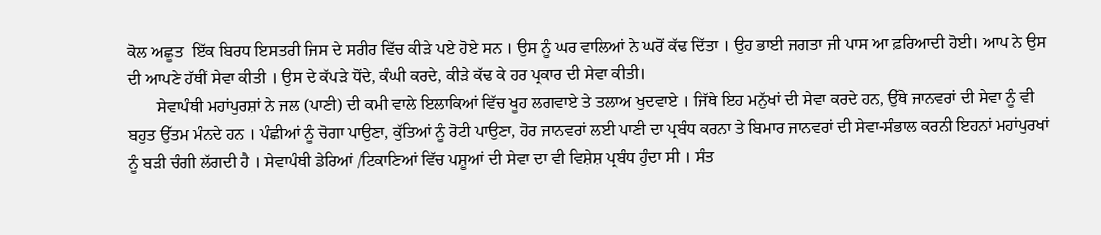ਕੋਲ ਅਛੂਤ  ਇੱਕ ਬਿਰਧ ਇਸਤਰੀ ਜਿਸ ਦੇ ਸਰੀਰ ਵਿੱਚ ਕੀੜੇ ਪਏ ਹੋਏ ਸਨ । ਉਸ ਨੂੰ ਘਰ ਵਾਲਿਆਂ ਨੇ ਘਰੋਂ ਕੱਢ ਦਿੱਤਾ । ਉਹ ਭਾਈ ਜਗਤਾ ਜੀ ਪਾਸ ਆ ਫ਼ਰਿਆਦੀ ਹੋਈ। ਆਪ ਨੇ ਉਸ ਦੀ ਆਪਣੇ ਹੱਥੀਂ ਸੇਵਾ ਕੀਤੀ । ਉਸ ਦੇ ਕੱਪੜੇ ਧੋਂਦੇ, ਕੰਘੀ ਕਰਦੇ, ਕੀੜੇ ਕੱਢ ਕੇ ਹਰ ਪ੍ਰਕਾਰ ਦੀ ਸੇਵਾ ਕੀਤੀ।
       ਸੇਵਾਪੰਥੀ ਮਹਾਂਪੁਰਸ਼ਾਂ ਨੇ ਜਲ (ਪਾਣੀ) ਦੀ ਕਮੀ ਵਾਲੇ ਇਲਾਕਿਆਂ ਵਿੱਚ ਖੂਹ ਲਗਵਾਏ ਤੇ ਤਲਾਅ ਖੁਦਵਾਏ । ਜਿੱਥੇ ਇਹ ਮਨੁੱਖਾਂ ਦੀ ਸੇਵਾ ਕਰਦੇ ਹਨ, ਉੱਥੇ ਜਾਨਵਰਾਂ ਦੀ ਸੇਵਾ ਨੂੰ ਵੀ ਬਹੁਤ ਉੱਤਮ ਮੰਨਦੇ ਹਨ । ਪੰਛੀਆਂ ਨੂੰ ਚੋਗਾ ਪਾਉਣਾ, ਕੁੱਤਿਆਂ ਨੂੰ ਰੋਟੀ ਪਾਉਣਾ, ਹੋਰ ਜਾਨਵਰਾਂ ਲਈ ਪਾਣੀ ਦਾ ਪ੍ਰਬੰਧ ਕਰਨਾ ਤੇ ਬਿਮਾਰ ਜਾਨਵਰਾਂ ਦੀ ਸੇਵਾ-ਸੰਭਾਲ ਕਰਨੀ ਇਹਨਾਂ ਮਹਾਂਪੁਰਖਾਂ ਨੂੰ ਬੜੀ ਚੰਗੀ ਲੱਗਦੀ ਹੈ । ਸੇਵਾਪੰਥੀ ਡੇਰਿਆਂ /ਟਿਕਾਣਿਆਂ ਵਿੱਚ ਪਸ਼ੂਆਂ ਦੀ ਸੇਵਾ ਦਾ ਵੀ ਵਿਸ਼ੇਸ਼ ਪ੍ਰਬੰਧ ਹੁੰਦਾ ਸੀ । ਸੰਤ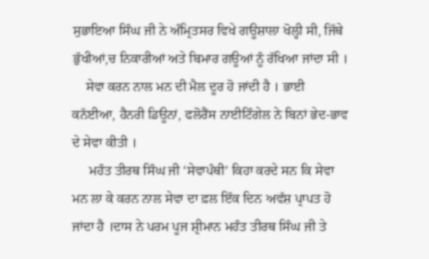ਸੁਭਾਇਆ ਸਿੰਘ ਜੀ ਨੇ ਅੰਮ੍ਰਿਤਸਰ ਵਿਖੇ ਗਊਸ਼ਾਲਾ ਖੋਲ੍ਹੀ ਸੀ, ਜਿੱਥੇ ਭੁੱਖੀਆਂ,ਚ ਨਿਕਾਰੀਆਂ ਅਤੇ ਬਿਮਾਰ ਗਊਆਂ ਨੂੰ ਰੱਖਿਆ ਜਾਂਦਾ ਸੀ ।
    ਸੇਵਾ ਕਰਨ ਨਾਲ ਮਨ ਦੀ ਮੈਲ ਦੂਰ ਹੋ ਜਾਂਦੀ ਹੈ । ਭਾਈ ਕਨੱਈਆ, ਹੈਨਰੀ ਡਿਊਨਾਂ, ਫਲੋਰੈਂਸ ਨਾਈਟਿੰਗੇਲ ਨੇ ਬਿਨਾਂ ਭੇਦ-ਭਾਵ ਦੇ ਸੇਵਾ ਕੀਤੀ ।
     ਮਹੰਤ ਤੀਰਥ ਸਿੰਘ ਜੀ ‘ਸੇਵਾਪੰਥੀ’ ਕਿਹਾ ਕਰਦੇ ਸਨ ਕਿ ਸੇਵਾ ਮਨ ਲਾ ਕੇ ਕਰਨ ਨਾਲ ਸੇਵਾ ਦਾ ਫ਼ਲ ਇੱਕ ਦਿਨ ਅਵੱਸ਼ ਪ੍ਰਾਪਤ ਹੋ ਜਾਂਦਾ ਹੈ ।ਦਾਸ ਨੇ ਪਰਮ ਪੂਜ ਸ਼੍ਰੀਮਾਨ ਮਹੰਤ ਤੀਰਥ ਸਿੰਘ ਜੀ ਤੇ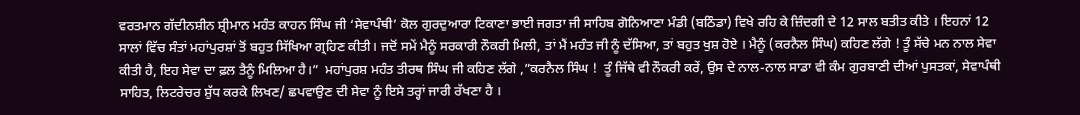ਵਰਤਮਾਨ ਗੱਦੀਨਸ਼ੀਨ ਸ਼੍ਰੀਮਾਨ ਮਹੰਤ ਕਾਹਨ ਸਿੰਘ ਜੀ ‘ਸੇਵਾਪੰਥੀ’ ਕੋਲ ਗੁਰਦੁਆਰਾ ਟਿਕਾਣਾ ਭਾਈ ਜਗਤਾ ਜੀ ਸਾਹਿਬ ਗੋਨਿਆਣਾ ਮੰਡੀ (ਬਠਿੰਡਾ) ਵਿਖੇ ਰਹਿ ਕੇ ਜ਼ਿੰਦਗੀ ਦੇ 12 ਸਾਲ ਬਤੀਤ ਕੀਤੇ । ਇਹਨਾਂ 12 ਸਾਲਾਂ ਵਿੱਚ ਸੰਤਾਂ ਮਹਾਂਪੁਰਸ਼ਾਂ ਤੋਂ ਬਹੁਤ ਸਿੱਖਿਆ ਗ੍ਰਹਿਣ ਕੀਤੀ। ਜਦੋਂ ਸਮੇਂ ਮੈਨੂੰ ਸਰਕਾਰੀ ਨੌਕਰੀ ਮਿਲੀ, ਤਾਂ ਮੈਂ ਮਹੰਤ ਜੀ ਨੂੰ ਦੱਸਿਆ, ਤਾਂ ਬਹੁਤ ਖੁਸ਼ ਹੋਏ । ਮੈਨੂੰ (ਕਰਨੈਲ ਸਿੰਘ) ਕਹਿਣ ਲੱਗੇ ! ਤੂੰ ਸੱਚੇ ਮਨ ਨਾਲ ਸੇਵਾ ਕੀਤੀ ਹੈ, ਇਹ ਸੇਵਾ ਦਾ ਫ਼ਲ ਤੈਨੂੰ ਮਿਲਿਆ ਹੈ।”  ਮਹਾਂਪੁਰਸ਼ ਮਹੰਤ ਤੀਰਥ ਸਿੰਘ ਜੀ ਕਹਿਣ ਲੱਗੇ ,”ਕਰਨੈਲ ਸਿੰਘ !  ਤੂੰ ਜਿੱਥੇ ਵੀ ਨੌਕਰੀ ਕਰੇਂ, ਉਸ ਦੇ ਨਾਲ-ਨਾਲ ਸਾਡਾ ਵੀ ਕੰਮ ਗੁਰਬਾਣੀ ਦੀਆਂ ਪੁਸਤਕਾਂ, ਸੇਵਾਪੰਥੀ ਸਾਹਿਤ, ਲਿਟਰੇਚਰ ਸ਼ੁੱਧ ਕਰਕੇ ਲਿਖਣ/ ਛਪਵਾਉਣ ਦੀ ਸੇਵਾ ਨੂੰ ਇਸੇ ਤਰ੍ਹਾਂ ਜਾਰੀ ਰੱਖਣਾ ਹੈ ।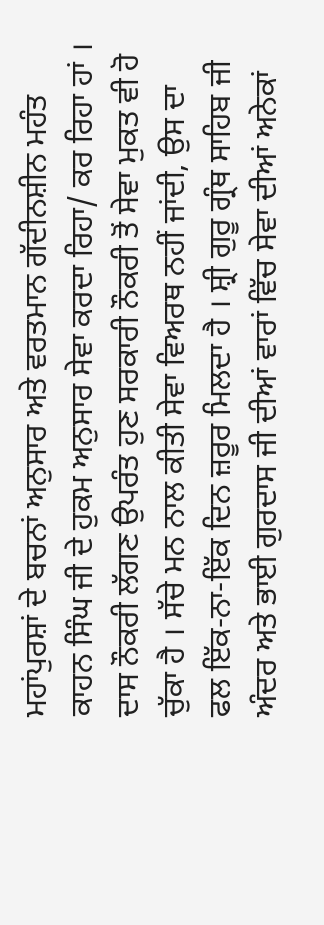ਮਹਾਂਪੁਰਸ਼ਾਂ ਦੇ ਬਚਨਾਂ ਅਨੁਸਾਰ ਅਤੇ ਵਰਤਮਾਨ ਗੱਦੀਨਸ਼ੀਨ ਮਹੰਤ ਕਾਹਨ ਸਿੰਘ ਜੀ ਦੇ ਹੁਕਮ ਅਨੁਸਾਰ ਸੇਵਾ ਕਰਦਾ ਰਿਹਾ/ ਕਰ ਰਿਹਾ ਹਾਂ । ਦਾਸ ਨੌਕਰੀ ਲੱਗਣ ਉਪਰੰਤ ਹੁਣ ਸਰਕਾਰੀ ਨੌਕਰੀ ਤੋਂ ਸੇਵਾ ਮੁਕਤ ਵੀ ਹੋ ਚੁੱਕਾ ਹੈ । ਸੱਚੇ ਮਨ ਨਾਲ ਕੀਤੀ ਸੇਵਾ ਵਿਅਰਥ ਨਹੀਂ ਜਾਂਦੀ, ਉਸ ਦਾ ਫਲ ਇੱਕ-ਨਾ-ਇੱਕ ਦਿਨ ਜ਼ਰੂਰ ਮਿਲਦਾ ਹੈ । ਸ਼੍ਰੀ ਗੁਰੂ ਗ੍ਰੰਥ ਸਾਹਿਬ ਜੀ ਅੰਦਰ ਅਤੇ ਭਾਈ ਗੁਰਦਾਸ ਜੀ ਦੀਆਂ ਵਾਰਾਂ ਵਿੱਚ ਸੇਵਾ ਦੀਆਂ ਅਨੇਕਾਂ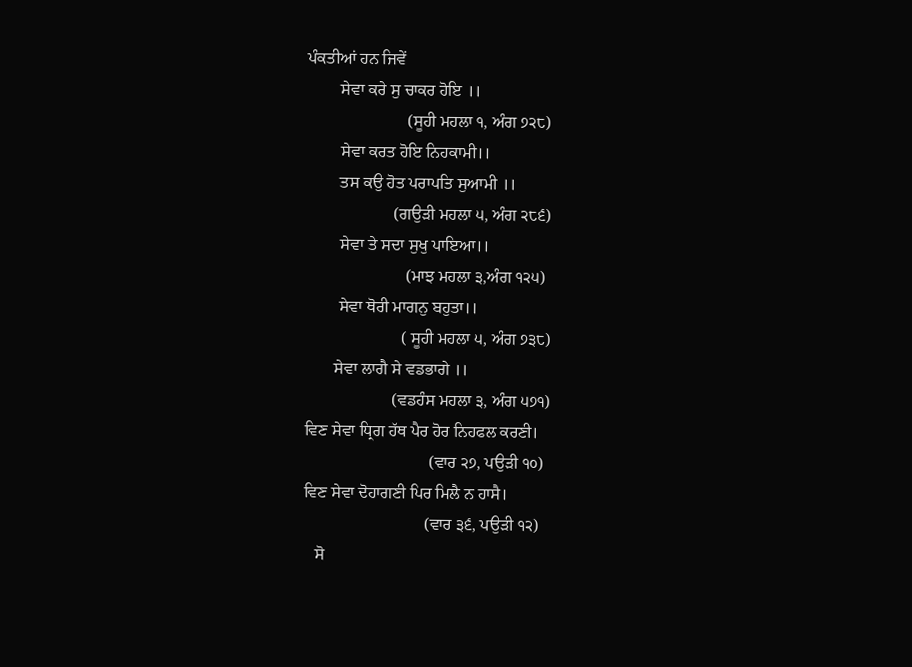ਪੰਕਤੀਆਂ ਹਨ ਜਿਵੇਂ
        ਸੇਵਾ ਕਰੇ ਸੁ ਚਾਕਰ ਹੋਇ ।।
                        (ਸੂਹੀ ਮਹਲਾ ੧, ਅੰਗ ੭੨੮)
        ਸੇਵਾ ਕਰਤ ਹੋਇ ਨਿਹਕਾਮੀ।।
        ਤਸ ਕਉ ਹੋਤ ਪਰਾਪਤਿ ਸੁਆਮੀ ।।
                     (ਗਉੜੀ ਮਹਲਾ ੫, ਅੰਗ ੨੮੬)
        ਸੇਵਾ ਤੇ ਸਦਾ ਸੁਖੁ ਪਾਇਆ।।
                        (ਮਾਝ ਮਹਲਾ ੩,ਅੰਗ ੧੨੫)
        ਸੇਵਾ ਥੋਰੀ ਮਾਗਨੁ ਬਹੁਤਾ।।
                       ( ਸੂਹੀ ਮਹਲਾ ੫, ਅੰਗ ੭੩੮)
       ਸੇਵਾ ਲਾਗੈ ਸੇ ਵਡਭਾਗੇ ।।
                     (ਵਡਹੰਸ ਮਹਲਾ ੩, ਅੰਗ ੫੭੧)
ਵਿਣ ਸੇਵਾ ਧ੍ਰਿਗ ਹੱਥ ਪੈਰ ਹੋਰ ਨਿਹਫਲ ਕਰਣੀ।
                              (ਵਾਰ ੨੭, ਪਉੜੀ ੧੦)
ਵਿਣ ਸੇਵਾ ਦੋਹਾਗਣੀ ਪਿਰ ਮਿਲੈ ਨ ਹਾਸੈ।
                             (ਵਾਰ ੩੬, ਪਉੜੀ ੧੨)
   ਸੋ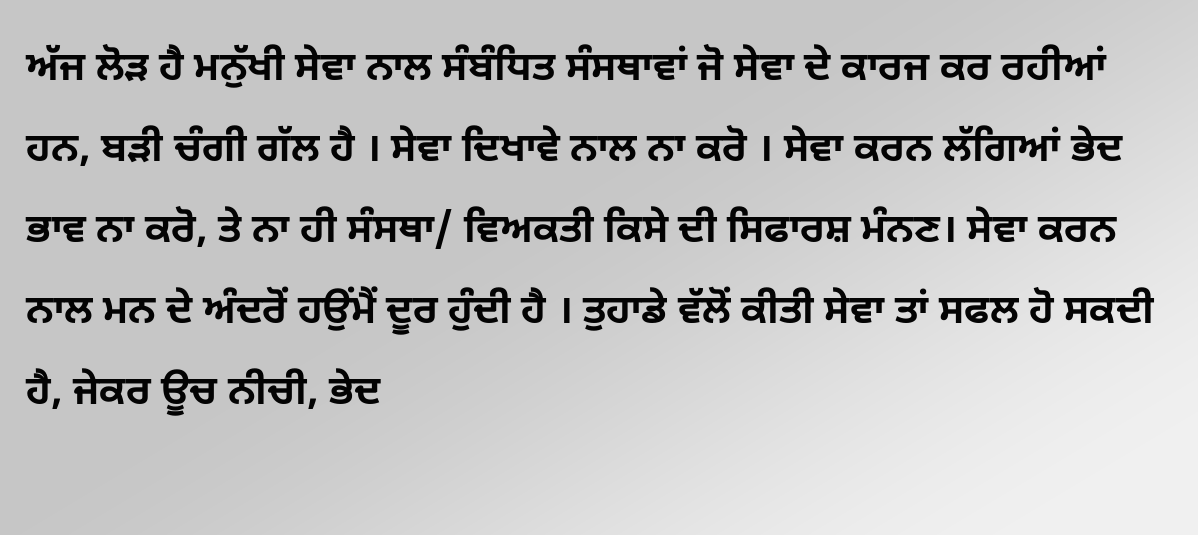ਅੱਜ ਲੋੜ ਹੈ ਮਨੁੱਖੀ ਸੇਵਾ ਨਾਲ ਸੰਬੰਧਿਤ ਸੰਸਥਾਵਾਂ ਜੋ ਸੇਵਾ ਦੇ ਕਾਰਜ ਕਰ ਰਹੀਆਂ ਹਨ, ਬੜੀ ਚੰਗੀ ਗੱਲ ਹੈ । ਸੇਵਾ ਦਿਖਾਵੇ ਨਾਲ ਨਾ ਕਰੋ । ਸੇਵਾ ਕਰਨ ਲੱਗਿਆਂ ਭੇਦ ਭਾਵ ਨਾ ਕਰੋ, ਤੇ ਨਾ ਹੀ ਸੰਸਥਾ/ ਵਿਅਕਤੀ ਕਿਸੇ ਦੀ ਸਿਫਾਰਸ਼ ਮੰਨਣ। ਸੇਵਾ ਕਰਨ ਨਾਲ ਮਨ ਦੇ ਅੰਦਰੋਂ ਹਉਂਮੈਂ ਦੂਰ ਹੁੰਦੀ ਹੈ । ਤੁਹਾਡੇ ਵੱਲੋਂ ਕੀਤੀ ਸੇਵਾ ਤਾਂ ਸਫਲ ਹੋ ਸਕਦੀ ਹੈ, ਜੇਕਰ ਊਚ ਨੀਚੀ, ਭੇਦ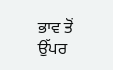ਭਾਵ ਤੋਂ ਉੱਪਰ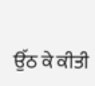ਉੱਠ ਕੇ ਕੀਤੀ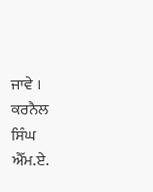ਜਾਵੇ ।
ਕਰਨੈਲ ਸਿੰਘ ਐੱਮ.ਏ.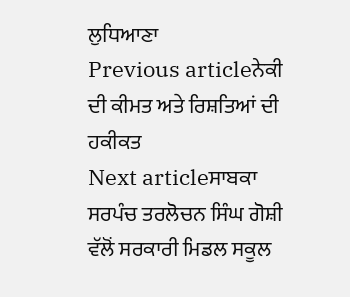ਲੁਧਿਆਣਾ
Previous articleਨੇਕੀ ਦੀ ਕੀਮਤ ਅਤੇ ਰਿਸ਼ਤਿਆਂ ਦੀ ਹਕੀਕਤ
Next articleਸਾਬਕਾ ਸਰਪੰਚ ਤਰਲੋਚਨ ਸਿੰਘ ਗੋਸ਼ੀ ਵੱਲੋਂ ਸਰਕਾਰੀ ਮਿਡਲ ਸਕੂਲ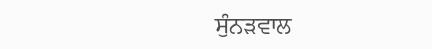ਸੁੰਨੜਵਾਲ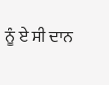ਨੂੰ ਏ ਸੀ ਦਾਨ